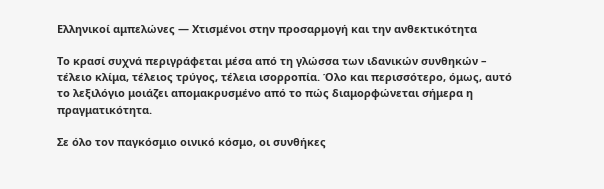Ελληνικοί αμπελώνες — Χτισμένοι στην προσαρμογή και την ανθεκτικότητα

Το κρασί συχνά περιγράφεται μέσα από τη γλώσσα των ιδανικών συνθηκών – τέλειο κλίμα, τέλειος τρύγος, τέλεια ισορροπία. Όλο και περισσότερο, όμως, αυτό το λεξιλόγιο μοιάζει απομακρυσμένο από το πώς διαμορφώνεται σήμερα η πραγματικότητα.

Σε όλο τον παγκόσμιο οινικό κόσμο, οι συνθήκες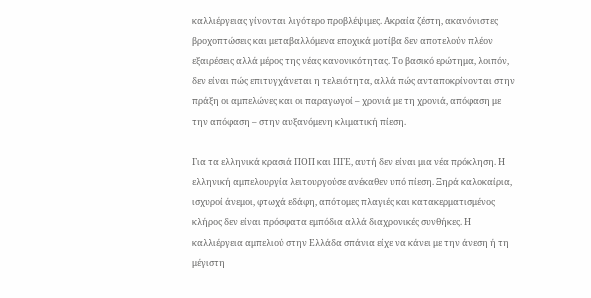καλλιέργειας γίνονται λιγότερο προβλέψιμες. Ακραία ζέστη, ακανόνιστες βροχοπτώσεις και μεταβαλλόμενα εποχικά μοτίβα δεν αποτελούν πλέον εξαιρέσεις αλλά μέρος της νέας κανονικότητας. Το βασικό ερώτημα, λοιπόν, δεν είναι πώς επιτυγχάνεται η τελειότητα, αλλά πώς ανταποκρίνονται στην πράξη οι αμπελώνες και οι παραγωγοί – χρονιά με τη χρονιά, απόφαση με την απόφαση – στην αυξανόμενη κλιματική πίεση.

Για τα ελληνικά κρασιά ΠΟΠ και ΠΓΕ, αυτή δεν είναι μια νέα πρόκληση. Η ελληνική αμπελουργία λειτουργούσε ανέκαθεν υπό πίεση. Ξηρά καλοκαίρια, ισχυροί άνεμοι, φτωχά εδάφη, απότομες πλαγιές και κατακερματισμένος κλήρος δεν είναι πρόσφατα εμπόδια αλλά διαχρονικές συνθήκες. Η καλλιέργεια αμπελιού στην Ελλάδα σπάνια είχε να κάνει με την άνεση ή τη μέγιστη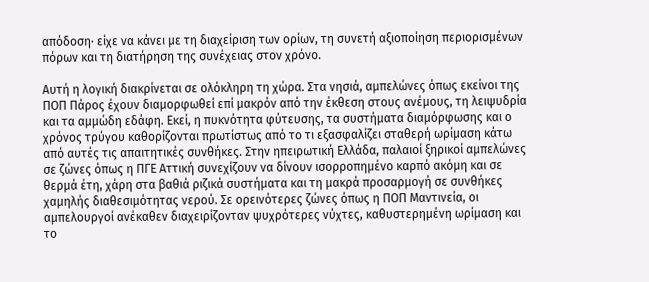απόδοση· είχε να κάνει με τη διαχείριση των ορίων, τη συνετή αξιοποίηση περιορισμένων πόρων και τη διατήρηση της συνέχειας στον χρόνο.

Αυτή η λογική διακρίνεται σε ολόκληρη τη χώρα. Στα νησιά, αμπελώνες όπως εκείνοι της ΠΟΠ Πάρος έχουν διαμορφωθεί επί μακρόν από την έκθεση στους ανέμους, τη λειψυδρία και τα αμμώδη εδάφη. Εκεί, η πυκνότητα φύτευσης, τα συστήματα διαμόρφωσης και ο χρόνος τρύγου καθορίζονται πρωτίστως από το τι εξασφαλίζει σταθερή ωρίμαση κάτω από αυτές τις απαιτητικές συνθήκες. Στην ηπειρωτική Ελλάδα, παλαιοί ξηρικοί αμπελώνες σε ζώνες όπως η ΠΓΕ Αττική συνεχίζουν να δίνουν ισορροπημένο καρπό ακόμη και σε θερμά έτη, χάρη στα βαθιά ριζικά συστήματα και τη μακρά προσαρμογή σε συνθήκες χαμηλής διαθεσιμότητας νερού. Σε ορεινότερες ζώνες όπως η ΠΟΠ Μαντινεία, οι αμπελουργοί ανέκαθεν διαχειρίζονταν ψυχρότερες νύχτες, καθυστερημένη ωρίμαση και το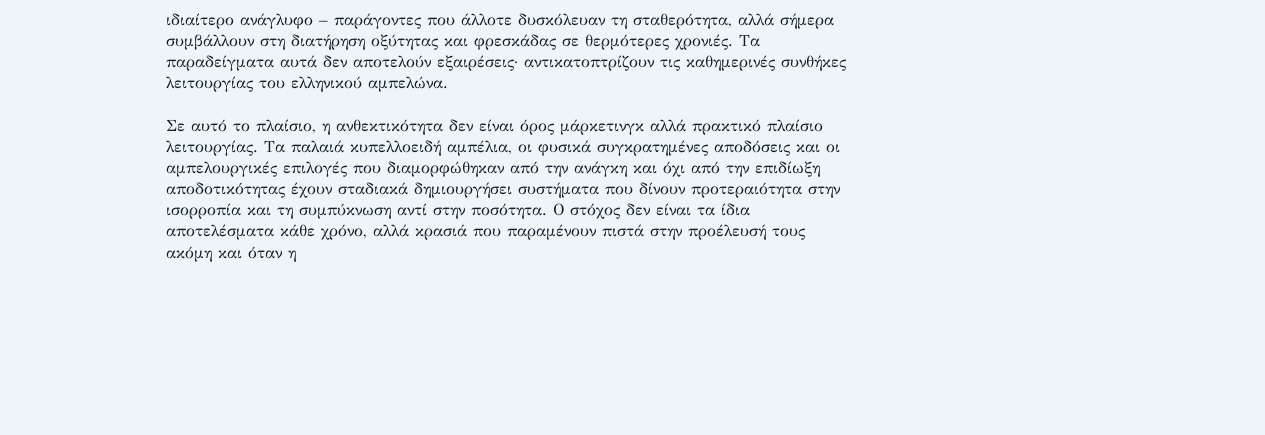ιδιαίτερο ανάγλυφο – παράγοντες που άλλοτε δυσκόλευαν τη σταθερότητα, αλλά σήμερα συμβάλλουν στη διατήρηση οξύτητας και φρεσκάδας σε θερμότερες χρονιές. Τα παραδείγματα αυτά δεν αποτελούν εξαιρέσεις· αντικατοπτρίζουν τις καθημερινές συνθήκες λειτουργίας του ελληνικού αμπελώνα.

Σε αυτό το πλαίσιο, η ανθεκτικότητα δεν είναι όρος μάρκετινγκ αλλά πρακτικό πλαίσιο λειτουργίας. Τα παλαιά κυπελλοειδή αμπέλια, οι φυσικά συγκρατημένες αποδόσεις και οι αμπελουργικές επιλογές που διαμορφώθηκαν από την ανάγκη και όχι από την επιδίωξη αποδοτικότητας έχουν σταδιακά δημιουργήσει συστήματα που δίνουν προτεραιότητα στην ισορροπία και τη συμπύκνωση αντί στην ποσότητα. Ο στόχος δεν είναι τα ίδια αποτελέσματα κάθε χρόνο, αλλά κρασιά που παραμένουν πιστά στην προέλευσή τους ακόμη και όταν η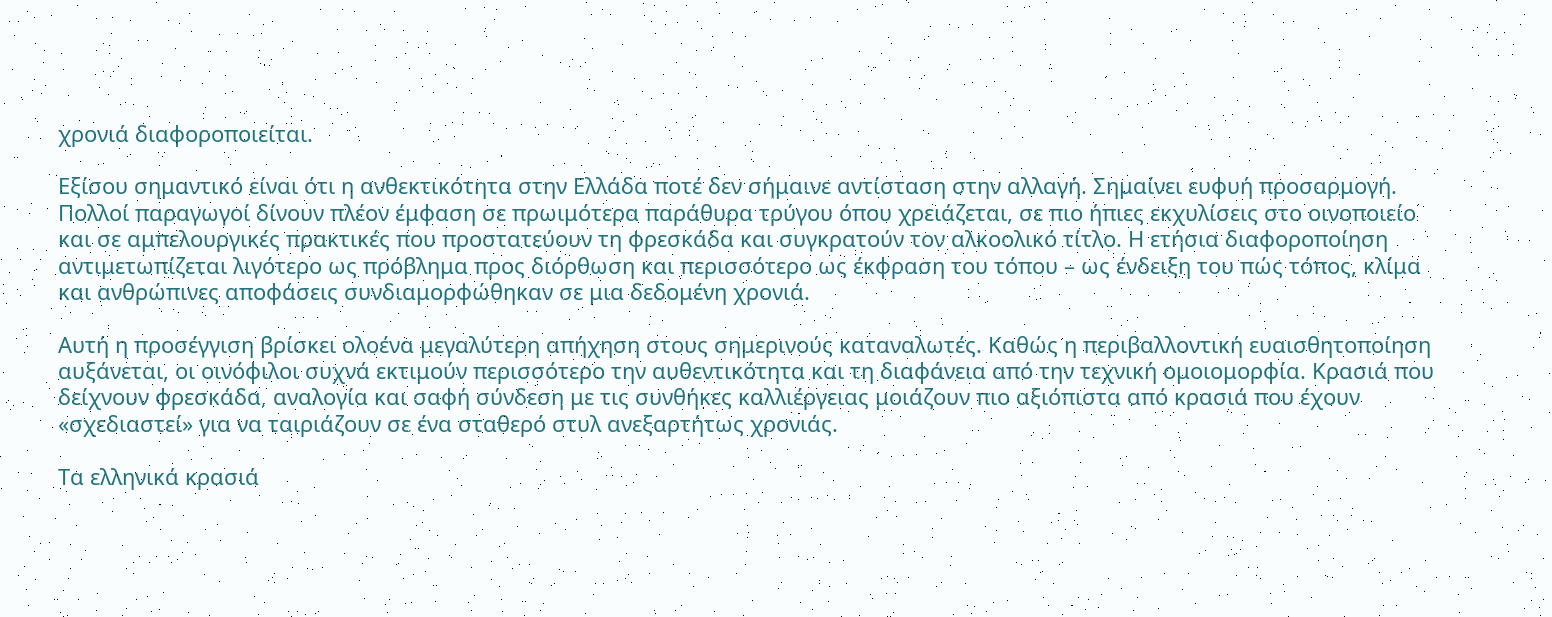χρονιά διαφοροποιείται.

Εξίσου σημαντικό είναι ότι η ανθεκτικότητα στην Ελλάδα ποτέ δεν σήμαινε αντίσταση στην αλλαγή. Σημαίνει ευφυή προσαρμογή. Πολλοί παραγωγοί δίνουν πλέον έμφαση σε πρωιμότερα παράθυρα τρύγου όπου χρειάζεται, σε πιο ήπιες εκχυλίσεις στο οινοποιείο και σε αμπελουργικές πρακτικές που προστατεύουν τη φρεσκάδα και συγκρατούν τον αλκοολικό τίτλο. Η ετήσια διαφοροποίηση αντιμετωπίζεται λιγότερο ως πρόβλημα προς διόρθωση και περισσότερο ως έκφραση του τόπου – ως ένδειξη του πώς τόπος, κλίμα και ανθρώπινες αποφάσεις συνδιαμορφώθηκαν σε μια δεδομένη χρονιά.

Αυτή η προσέγγιση βρίσκει ολοένα μεγαλύτερη απήχηση στους σημερινούς καταναλωτές. Καθώς η περιβαλλοντική ευαισθητοποίηση αυξάνεται, οι οινόφιλοι συχνά εκτιμούν περισσότερο την αυθεντικότητα και τη διαφάνεια από την τεχνική ομοιομορφία. Κρασιά που δείχνουν φρεσκάδα, αναλογία και σαφή σύνδεση με τις συνθήκες καλλιέργειας μοιάζουν πιο αξιόπιστα από κρασιά που έχουν «σχεδιαστεί» για να ταιριάζουν σε ένα σταθερό στυλ ανεξαρτήτως χρονιάς.

Τα ελληνικά κρασιά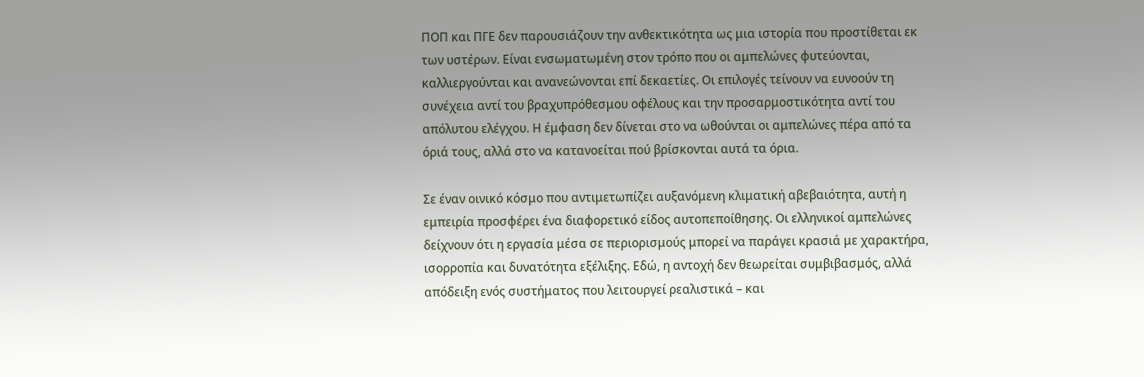ΠΟΠ και ΠΓΕ δεν παρουσιάζουν την ανθεκτικότητα ως μια ιστορία που προστίθεται εκ των υστέρων. Είναι ενσωματωμένη στον τρόπο που οι αμπελώνες φυτεύονται, καλλιεργούνται και ανανεώνονται επί δεκαετίες. Οι επιλογές τείνουν να ευνοούν τη συνέχεια αντί του βραχυπρόθεσμου οφέλους και την προσαρμοστικότητα αντί του απόλυτου ελέγχου. Η έμφαση δεν δίνεται στο να ωθούνται οι αμπελώνες πέρα από τα όριά τους, αλλά στο να κατανοείται πού βρίσκονται αυτά τα όρια.

Σε έναν οινικό κόσμο που αντιμετωπίζει αυξανόμενη κλιματική αβεβαιότητα, αυτή η εμπειρία προσφέρει ένα διαφορετικό είδος αυτοπεποίθησης. Οι ελληνικοί αμπελώνες δείχνουν ότι η εργασία μέσα σε περιορισμούς μπορεί να παράγει κρασιά με χαρακτήρα, ισορροπία και δυνατότητα εξέλιξης. Εδώ, η αντοχή δεν θεωρείται συμβιβασμός, αλλά απόδειξη ενός συστήματος που λειτουργεί ρεαλιστικά – και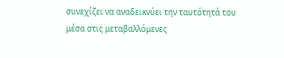συνεχίζει να αναδεικνύει την ταυτότητά του μέσα στις μεταβαλλόμενες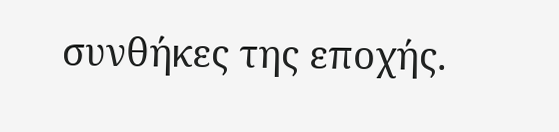συνθήκες της εποχής.